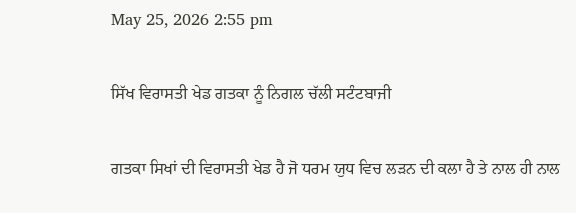May 25, 2026 2:55 pm

ਸਿੱਖ ਵਿਰਾਸਤੀ ਖੇਡ ਗਤਕਾ ਨੂੰ ਨਿਗਲ ਚੱਲੀ ਸਟੰਟਬਾਜੀ

ਗਤਕਾ ਸਿਖਾਂ ਦੀ ਵਿਰਾਸਤੀ ਖੇਡ ਹੈ ਜੋ ਧਰਮ ਯੁਧ ਵਿਚ ਲੜਨ ਦੀ ਕਲਾ ਹੈ ਤੇ ਨਾਲ ਹੀ ਨਾਲ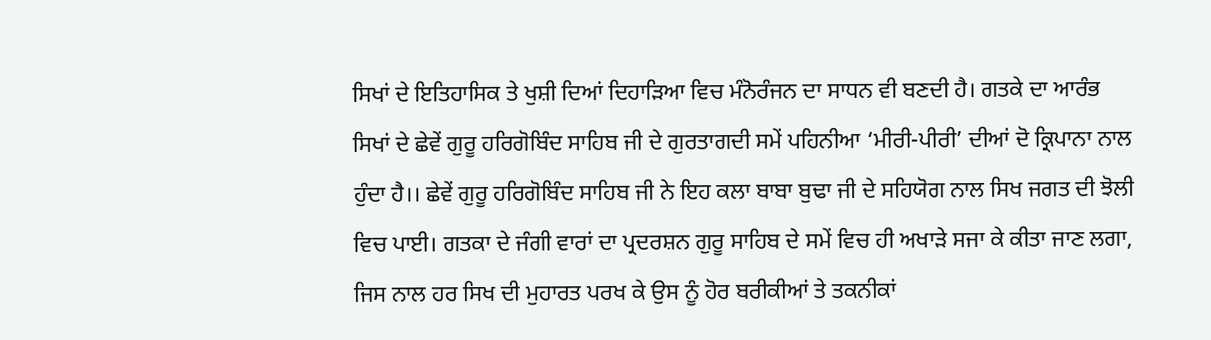ਸਿਖਾਂ ਦੇ ਇਤਿਹਾਸਿਕ ਤੇ ਖੁਸ਼ੀ ਦਿਆਂ ਦਿਹਾੜਿਆ ਵਿਚ ਮੰਨੋਰੰਜਨ ਦਾ ਸਾਧਨ ਵੀ ਬਣਦੀ ਹੈ। ਗਤਕੇ ਦਾ ਆਰੰਭ ਸਿਖਾਂ ਦੇ ਛੇਵੇਂ ਗੁਰੂ ਹਰਿਗੋਬਿੰਦ ਸਾਹਿਬ ਜੀ ਦੇ ਗੁਰਤਾਗਦੀ ਸਮੇਂ ਪਹਿਨੀਆ ‘ਮੀਰੀ-ਪੀਰੀ’ ਦੀਆਂ ਦੋ ਕ੍ਰਿਪਾਨਾ ਨਾਲ ਹੁੰਦਾ ਹੈ।। ਛੇਵੇਂ ਗੁਰੂ ਹਰਿਗੋਬਿੰਦ ਸਾਹਿਬ ਜੀ ਨੇ ਇਹ ਕਲਾ ਬਾਬਾ ਬੁਢਾ ਜੀ ਦੇ ਸਹਿਯੋਗ ਨਾਲ ਸਿਖ ਜਗਤ ਦੀ ਝੋਲੀ ਵਿਚ ਪਾਈ। ਗਤਕਾ ਦੇ ਜੰਗੀ ਵਾਰਾਂ ਦਾ ਪ੍ਰਦਰਸ਼ਨ ਗੁਰੂ ਸਾਹਿਬ ਦੇ ਸਮੇਂ ਵਿਚ ਹੀ ਅਖਾੜੇ ਸਜਾ ਕੇ ਕੀਤਾ ਜਾਣ ਲਗਾ, ਜਿਸ ਨਾਲ ਹਰ ਸਿਖ ਦੀ ਮੁਹਾਰਤ ਪਰਖ ਕੇ ਉਸ ਨੂੰ ਹੋਰ ਬਰੀਕੀਆਂ ਤੇ ਤਕਨੀਕਾਂ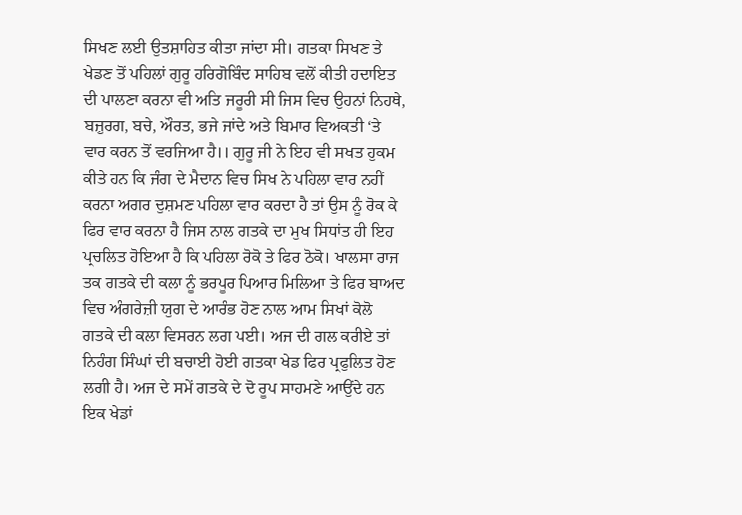ਸਿਖਣ ਲਈ ਉਤਸ਼ਾਹਿਤ ਕੀਤਾ ਜਾਂਦਾ ਸੀ। ਗਤਕਾ ਸਿਖਣ ਤੇ ਖੇਡਣ ਤੋਂ ਪਹਿਲਾਂ ਗੁਰੂ ਹਰਿਗੋਬਿੰਦ ਸਾਹਿਬ ਵਲੋਂ ਕੀਤੀ ਹਦਾਇਤ ਦੀ ਪਾਲਣਾ ਕਰਨਾ ਵੀ ਅਤਿ ਜਰੂਰੀ ਸੀ ਜਿਸ ਵਿਚ ਉਹਨਾਂ ਨਿਹਥੇ, ਬਜ਼ੁਰਗ, ਬਚੇ, ਔਰਤ, ਭਜੇ ਜਾਂਦੇ ਅਤੇ ਬਿਮਾਰ ਵਿਅਕਤੀ ‘ਤੇ ਵਾਰ ਕਰਨ ਤੋਂ ਵਰਜਿਆ ਹੈ।। ਗੁਰੂ ਜੀ ਨੇ ਇਹ ਵੀ ਸਖਤ ਹੁਕਮ ਕੀਤੇ ਹਨ ਕਿ ਜੰਗ ਦੇ ਮੈਦਾਨ ਵਿਚ ਸਿਖ ਨੇ ਪਹਿਲਾ ਵਾਰ ਨਹੀਂ ਕਰਨਾ ਅਗਰ ਦੁਸ਼ਮਣ ਪਹਿਲਾ ਵਾਰ ਕਰਦਾ ਹੈ ਤਾਂ ਉਸ ਨੂੰ ਰੋਕ ਕੇ ਫਿਰ ਵਾਰ ਕਰਨਾ ਹੈ ਜਿਸ ਨਾਲ ਗਤਕੇ ਦਾ ਮੁਖ ਸਿਧਾਂਤ ਹੀ ਇਹ ਪ੍ਰਚਲਿਤ ਹੋਇਆ ਹੈ ਕਿ ਪਹਿਲਾ ਰੋਕੋ ਤੇ ਫਿਰ ਠੋਕੋ। ਖਾਲਸਾ ਰਾਜ ਤਕ ਗਤਕੇ ਦੀ ਕਲਾ ਨੂੰ ਭਰਪੂਰ ਪਿਆਰ ਮਿਲਿਆ ਤੇ ਫਿਰ ਬਾਅਦ ਵਿਚ ਅੰਗਰੇਜ਼ੀ ਯੁਗ ਦੇ ਆਰੰਭ ਹੋਣ ਨਾਲ ਆਮ ਸਿਖਾਂ ਕੋਲੋ ਗਤਕੇ ਦੀ ਕਲਾ ਵਿਸਰਨ ਲਗ ਪਈ। ਅਜ ਦੀ ਗਲ ਕਰੀਏ ਤਾਂ ਨਿਹੰਗ ਸਿੰਘਾਂ ਦੀ ਬਚਾਈ ਹੋਈ ਗਤਕਾ ਖੇਡ ਫਿਰ ਪ੍ਰਫੁਲਿਤ ਹੋਣ ਲਗੀ ਹੈ। ਅਜ ਦੇ ਸਮੇਂ ਗਤਕੇ ਦੇ ਦੋ ਰੂਪ ਸਾਹਮਣੇ ਆਉਂਦੇ ਹਨ ਇਕ ਖੇਡਾਂ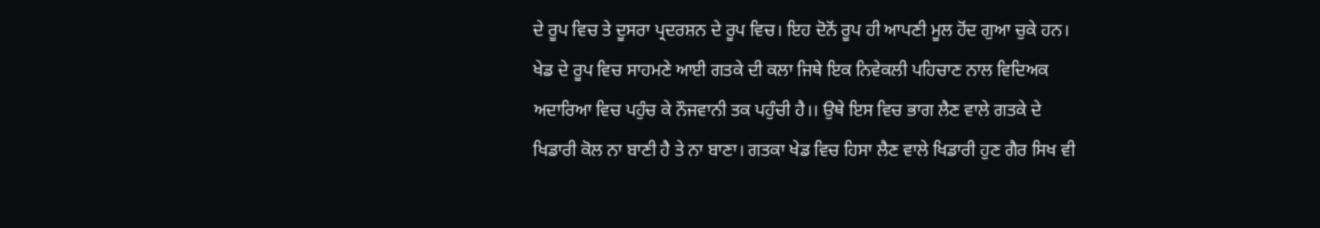ਦੇ ਰੂਪ ਵਿਚ ਤੇ ਦੂਸਰਾ ਪ੍ਰਦਰਸ਼ਨ ਦੇ ਰੂਪ ਵਿਚ। ਇਹ ਦੋਨੋਂ ਰੂਪ ਹੀ ਆਪਣੀ ਮੂਲ ਹੋਂਦ ਗੁਆ ਚੁਕੇ ਹਨ। ਖੇਡ ਦੇ ਰੂਪ ਵਿਚ ਸਾਹਮਣੇ ਆਈ ਗਤਕੇ ਦੀ ਕਲਾ ਜਿਥੇ ਇਕ ਨਿਵੇਕਲੀ ਪਹਿਚਾਣ ਨਾਲ ਵਿਦਿਅਕ ਅਦਾਰਿਆ ਵਿਚ ਪਹੁੰਚ ਕੇ ਨੌਜਵਾਨੀ ਤਕ ਪਹੁੰਚੀ ਹੈ।। ਉਥੇ ਇਸ ਵਿਚ ਭਾਗ ਲੈਣ ਵਾਲੇ ਗਤਕੇ ਦੇ ਖਿਡਾਰੀ ਕੋਲ ਨਾ ਬਾਣੀ ਹੈ ਤੇ ਨਾ ਬਾਣਾ। ਗਤਕਾ ਖੇਡ ਵਿਚ ਹਿਸਾ ਲੈਣ ਵਾਲੇ ਖਿਡਾਰੀ ਹੁਣ ਗੈਰ ਸਿਖ ਵੀ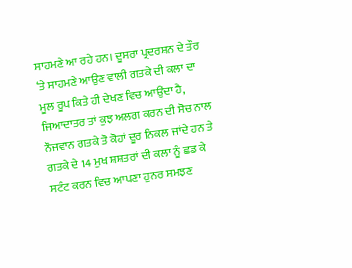ਸਾਹਮਣੇ ਆ ਰਹੇ ਹਨ। ਦੂਸਰਾ ਪ੍ਰਦਰਸ਼ਨ ਦੇ ਤੌਰ ‘ਤੇ ਸਾਹਮਣੇ ਆਉਣ ਵਾਲੀ ਗਤਕੇ ਦੀ ਕਲਾ ਦਾ ਮੂਲ ਰੂਪ ਕਿਤੇ ਹੀ ਦੇਖਣ ਵਿਚ ਆਉਂਦਾ ਹੈ, ਜਿਆਦਾਤਰ ਤਾਂ ਕੁਝ ਅਲਗ ਕਰਨ ਦੀ ਸੋਚ ਨਾਲ ਨੌਜਵਾਨ ਗਤਕੇ ਤੋ ਕੋਹਾਂ ਦੂਰ ਨਿਕਲ ਜਾਂਦੇ ਹਨ ਤੇ ਗਤਕੇ ਦੇ 14 ਮੁਖ ਸ਼ਸ਼ਤਰਾਂ ਦੀ ਕਲਾ ਨੂੰ ਛਡ ਕੇ ਸਟੰਟ ਕਰਨ ਵਿਚ ਆਪਣਾ ਹੁਨਰ ਸਮਝਣ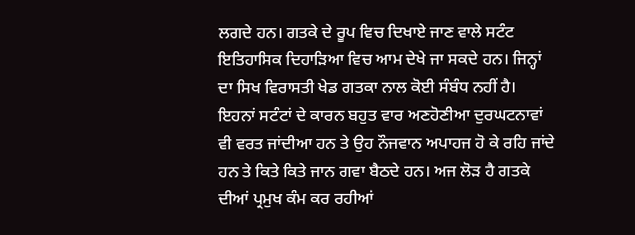ਲਗਦੇ ਹਨ। ਗਤਕੇ ਦੇ ਰੂਪ ਵਿਚ ਦਿਖਾਏ ਜਾਣ ਵਾਲੇ ਸਟੰਟ ਇਤਿਹਾਸਿਕ ਦਿਹਾੜਿਆ ਵਿਚ ਆਮ ਦੇਖੇ ਜਾ ਸਕਦੇ ਹਨ। ਜਿਨ੍ਹਾਂ ਦਾ ਸਿਖ ਵਿਰਾਸਤੀ ਖੇਡ ਗਤਕਾ ਨਾਲ ਕੋਈ ਸੰਬੰਧ ਨਹੀਂ ਹੈ। ਇਹਨਾਂ ਸਟੰਟਾਂ ਦੇ ਕਾਰਨ ਬਹੁਤ ਵਾਰ ਅਣਹੋਣੀਆ ਦੁਰਘਟਨਾਵਾਂ ਵੀ ਵਰਤ ਜਾਂਦੀਆ ਹਨ ਤੇ ਉਹ ਨੌਜਵਾਨ ਅਪਾਹਜ ਹੋ ਕੇ ਰਹਿ ਜਾਂਦੇ ਹਨ ਤੇ ਕਿਤੇ ਕਿਤੇ ਜਾਨ ਗਵਾ ਬੈਠਦੇ ਹਨ। ਅਜ ਲੋੜ ਹੈ ਗਤਕੇ ਦੀਆਂ ਪ੍ਰਮੁਖ ਕੰਮ ਕਰ ਰਹੀਆਂ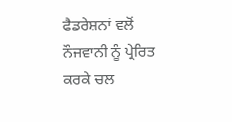ਫੈਡਰੇਸ਼ਨਾਂ ਵਲੋਂ ਨੌਜਵਾਨੀ ਨੂੰ ਪ੍ਰੇਰਿਤ ਕਰਕੇ ਚਲ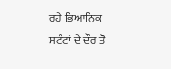ਰਹੇ ਭਿਆਨਿਕ ਸਟੰਟਾਂ ਦੇ ਦੌਰ ਤੋ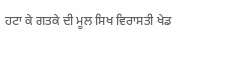ਹਟਾ ਕੇ ਗਤਕੇ ਦੀ ਮੂਲ ਸਿਖ ਵਿਰਾਸਤੀ ਖੇਡ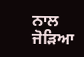ਨਾਲ ਜੋੜਿਆ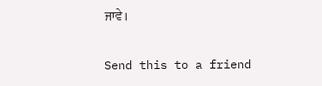ਜਾਵੇ।

Send this to a friend